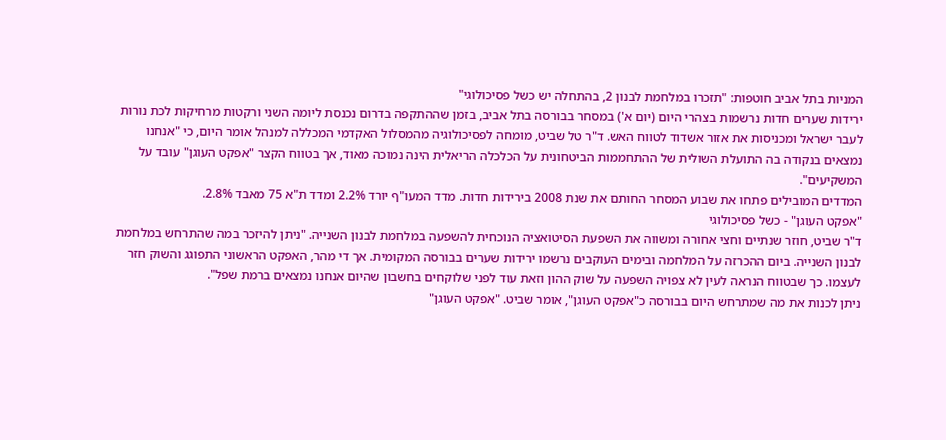המניות בתל אביב חוטפות: "תזכרו במלחמת לבנון 2, בהתחלה יש כשל פסיכולוגי"
ירידות שערים חדות נרשמות בצהרי היום (יום א') במסחר בבורסה בתל אביב, בזמן שההתקפה בדרום נכנסת ליומה השני ורקטות מרחיקות לכת נורות לעבר ישראל ומכניסות את אזור אשדוד לטווח האש. ד"ר טל שביט, מומחה לפסיכולוגיה מהמסלול האקדמי המכללה למנהל אומר היום, כי "אנחנו נמצאים בנקודה בה התועלת השולית של ההתחממות הביטחונית על הכלכלה הריאלית הינה נמוכה מאוד, אך בטווח הקצר "אפקט העוגן" עובד על המשקיעים".
המדדים המובילים פתחו את שבוע המסחר החותם את שנת 2008 בירידות חדות. מדד המעו"ף יורד 2.2% ומדד ת"א 75 מאבד 2.8%.
"אפקט העוגן" - כשל פסיכולוגי
ד"ר שביט, חוזר שנתיים וחצי אחורה ומשווה את השפעת הסיטואציה הנוכחית להשפעה במלחמת לבנון השנייה. "ניתן להיזכר במה שהתרחש במלחמת לבנון השנייה. ביום ההכרזה על המלחמה ובימים העוקבים נרשמו ירידות שערים בבורסה המקומית. אך די מהר, האפקט הראשוני התפוגג והשוק חזר לעצמו. כך שבטווח הנראה לעין לא צפויה השפעה על שוק ההון וזאת עוד לפני שלוקחים בחשבון שהיום אנחנו נמצאים ברמת שפל".
ניתן לכנות את מה שמתרחש היום בבורסה כ"אפקט העוגן", אומר שביט. "אפקט העוגן"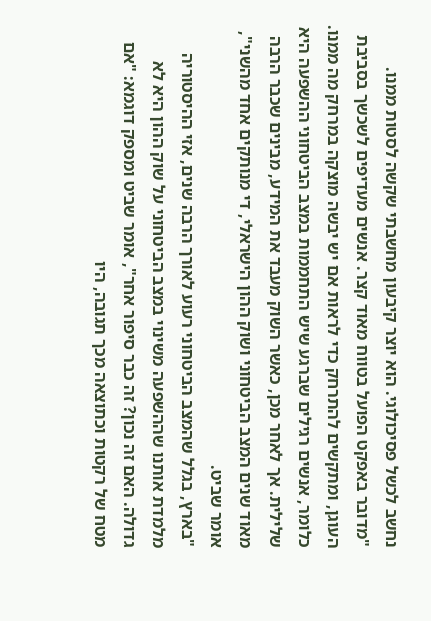נחשב לכשל פסיכולוגי. הוא יוצר קיבעון מחשבתי שקשה לסטות ממנו.
"מדובר באפקט הפועל בטווח מאוד קצר. אנשים מעדיפים לשכשך בסביבת העוגן, ומתקשים להתרחק כדי לראות אם יש יבשה מוצקה במרחק מה ממנו. כלומר, אנשים רגילים שברגע שיש התחממות במצב הביטחוני ההשפעה היא שלילית. אך לאחר מכן, כאשר השוק מעבד את המידע, מבינים שכבר הרבה מאוד שנים המצב הביטחוני ושוק ההון הישראלי, די מנותקים אחד מהשני", אומר שביט.
"בארץ, בגלל שהמצב הביטחוני רעוע לאורך הרבה שנים, אזי ההיסטוריה מלמדת אותנו שההשפעה משינוי במצב הביטחוני על שוק ההון היא לא גדולה. האם זה נכון? זה כבר סיפור אחר", אומר שביט ומספק דוגמא: "אם מטח של רקטות וכתוצאה מכך תגובה, היו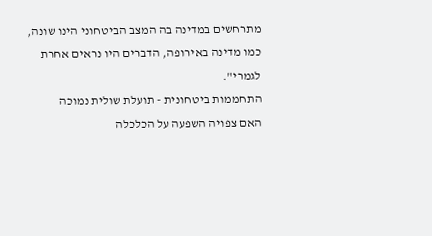מתרחשים במדינה בה המצב הביטחוני הינו שונה, כמו מדינה באירופה, הדברים היו נראים אחרת לגמרי".
התחממות ביטחונית - תועלת שולית נמוכה
האם צפויה השפעה על הכלכלה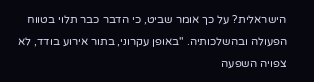הישראלית? על כך אומר שביט, כי הדבר כבר תלוי בטווח הפעולה ובהשלכותיה. "באופן עקרוני, בתור אירוע בודד, לא צפויה השפעה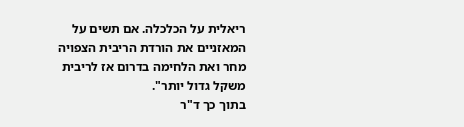ריאלית על הכלכלה. אם תשים על המאזניים את הורדת הריבית הצפויה מחר ואת הלחימה בדרום אז לריבית משקל גדול יותר".
בתוך כך ד"ר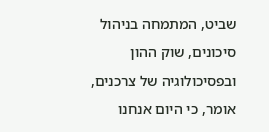שביט, המתמחה בניהול סיכונים, שוק ההון ובפסיכולוגיה של צרכנים, אומר, כי היום אנחנו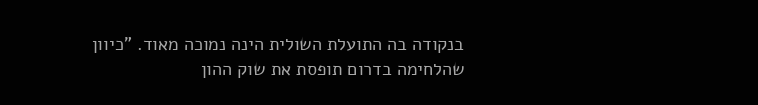בנקודה בה התועלת השולית הינה נמוכה מאוד. "כיוון שהלחימה בדרום תופסת את שוק ההון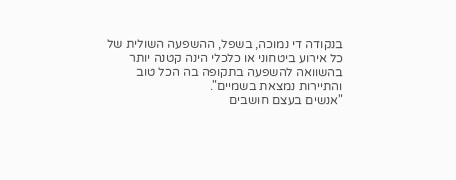בנקודה די נמוכה, בשפל, ההשפעה השולית של כל אירוע ביטחוני או כלכלי הינה קטנה יותר בהשוואה להשפעה בתקופה בה הכל טוב והתיירות נמצאת בשמיים".
"אנשים בעצם חושבים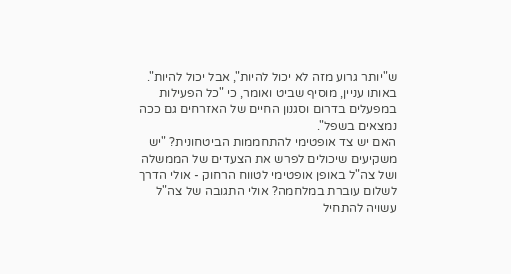ש"יותר גרוע מזה לא יכול להיות", אבל יכול להיות". באותו עניין, מוסיף שביט ואומר, כי "כל הפעילות במפעלים בדרום וסגנון החיים של האזרחים גם ככה נמצאים בשפל".
האם יש צד אופטימי להתחממות הביטחונית? "יש משקיעים שיכולים לפרש את הצעדים של הממשלה ושל צה"ל באופן אופטימי לטווח הרחוק - אולי הדרך לשלום עוברת במלחמה? אולי התגובה של צה"ל עשויה להתחיל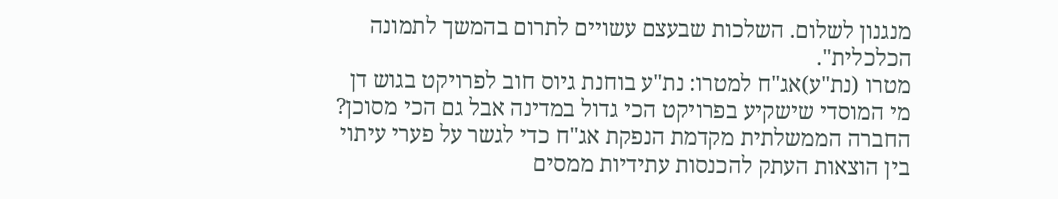מנגנון לשלום. השלכות שבעצם עשויים לתרום בהמשך לתמונה הכלכלית".
מטרו (נת"ע)אג"ח למטרו: נת"ע בוחנת גיוס חוב לפרויקט בגוש דן
מי המוסדי שישקיע בפרויקט הכי גדול במדינה אבל גם הכי מסוכן? החברה הממשלתית מקדמת הנפקת אג"ח כדי לגשר על פערי עיתוי בין הוצאות העתק להכנסות עתידיות ממסים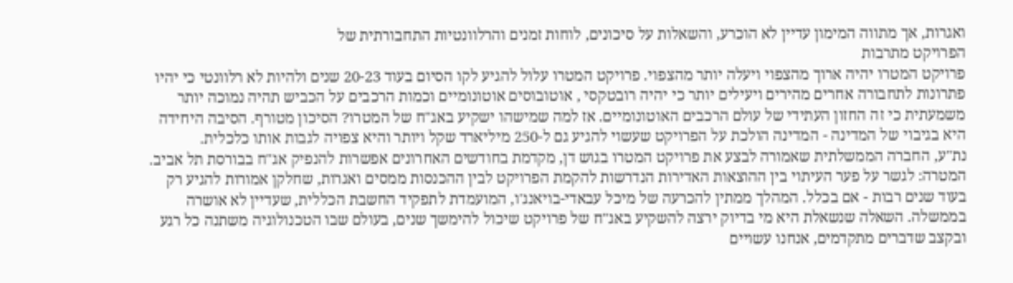ואגרות, אך מתווה המימון עדיין לא הוכרע, והשאלות על סיכונים, לוחות זמנים והרלוונטיות התחבורתית של
הפרויקט מתרבות
פרויקט המטרו יהיה ארוך מהצפוי ויעלה יותר מהצפוי. פרויקט המטרו עלול להגיע לקו הסיום בעוד 20-23 שנים ולהיות לא רלוונטי כי יהיו פתרונות לתחבורה אחרים מהירים ויעילים יותר כי יהיה רובטקסי , אוטובוסים אוטונומיים וכמות הרכבים על הכביש תהיה נמוכה יותר משמעתית כי זה החזון העתידי של עולם הרכבים האוטונומיים. אז למה שמישהו ישקיע באג"ח של המטרו? הסיכון מטורף. הסיבה היחידה היא בגיבוי של המדינה - המדינה הולכת על הפרויקט שעשוי להגיע גם ל-250 מיליארד שקל ויותר והיא צפויה לגבות אותו כלכלית.
נת"ע, החברה הממשלתית שאמורה לבצע את פרויקט המטרו בגוש דן, מקדמת בחודשים האחרונים אפשרות להנפיק אג"ח בבורסת תל אביב. המטרה: לגשר על פער העיתוי בין ההוצאות האדירות הנדרשות להקמת הפרויקט לבין ההכנסות ממסים ואגרות, שחלקן אמורות להגיע רק בעוד שנים רבות - אם בכלל. המהלך ממתין להכרעה של מיכל עבאדי-בויאנג'ו, המועמדת לתפקיד החשבת הכללית, שעדיין לא אושרה בממשלה. השאלה שנשאלת היא מי בדיוק ירצה להשקיע באג"ח של פרויקט שיכול להימשך שנים, בעולם שבו הטכנולוגיה משתנה כל רגע ובקצב שדברים מתקדמים, אנחנו עשויים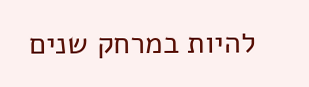להיות במרחק שנים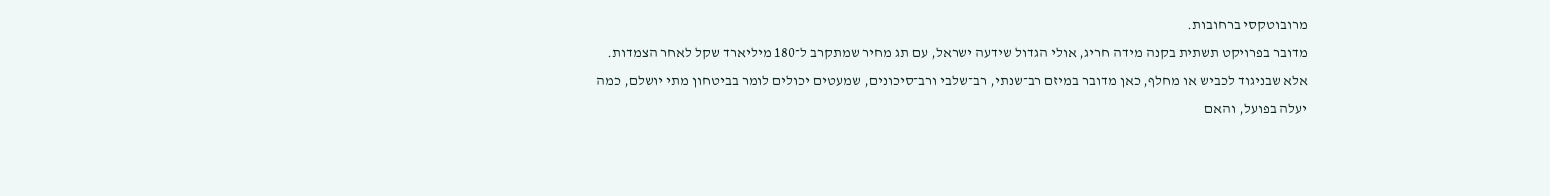מרובוטקסי ברחובות.
מדובר בפרויקט תשתית בקנה מידה חריג, אולי הגדול שידעה ישראל, עם תג מחיר שמתקרב ל־180 מיליארד שקל לאחר הצמדות. אלא שבניגוד לכביש או מחלף, כאן מדובר במיזם רב־שנתי, רב־שלבי ורב־סיכונים, שמעטים יכולים לומר בביטחון מתי יושלם, כמה יעלה בפועל, והאם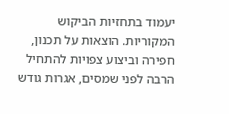יעמוד בתחזיות הביקוש המקוריות. הוצאות על תכנון, חפירה וביצוע צפויות להתחיל הרבה לפני שמסים, אגרות גודש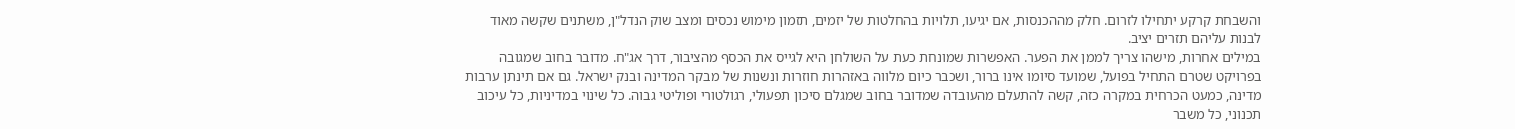והשבחת קרקע יתחילו לזרום. חלק מההכנסות, אם יגיעו, תלויות בהחלטות של יזמים, תזמון מימוש נכסים ומצב שוק הנדל"ן, משתנים שקשה מאוד לבנות עליהם תזרים יציב.
במילים אחרות, מישהו צריך לממן את הפער. האפשרות שמונחת כעת על השולחן היא לגייס את הכסף מהציבור, דרך אג"ח. מדובר בחוב שמגובה בפרויקט שטרם התחיל בפועל, שמועד סיומו אינו ברור, ושכבר כיום מלווה באזהרות חוזרות ונשנות של מבקר המדינה ובנק ישראל. גם אם תינתן ערבות מדינה, כמעט הכרחית במקרה כזה, קשה להתעלם מהעובדה שמדובר בחוב שמגלם סיכון תפעולי, רגולטורי ופוליטי גבוה. כל שינוי במדיניות, כל עיכוב תכנוני, כל משבר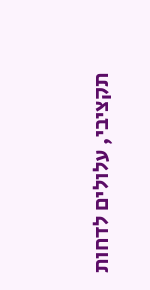תקציבי, עלולים לדחות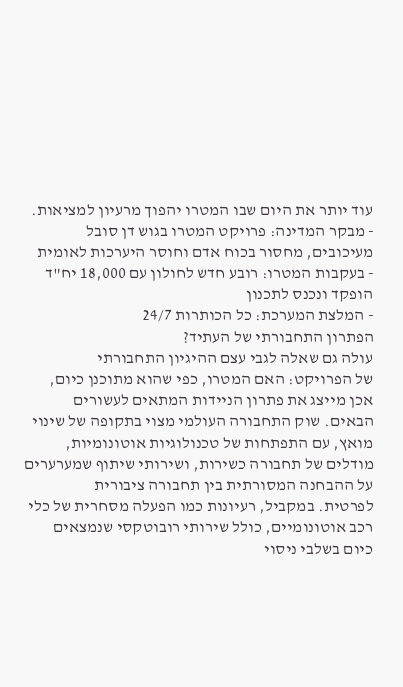עוד יותר את היום שבו המטרו יהפוך מרעיון למציאות.
- מבקר המדינה: פרויקט המטרו בגוש דן סובל מעיכובים, מחסור בכוח אדם וחוסר היערכות לאומית
- בעקבות המטרו: רובע חדש לחולון עם 18,000 יח"ד הופקד ונכנס לתכנון
- המלצת המערכת: כל הכותרות 24/7
הפתרון התחבורתי של העתיד?
עולה גם שאלה לגבי עצם ההיגיון התחבורתי
של הפרויקט: האם המטרו, כפי שהוא מתוכנן כיום, אכן מייצג את פתרון הניידות המתאים לעשורים הבאים. שוק התחבורה העולמי מצוי בתקופה של שינוי מואץ, עם התפתחות של טכנולוגיות אוטונומיות, מודלים של תחבורה כשירות, ושירותי שיתוף שמערערים על ההבחנה המסורתית בין תחבורה ציבורית
לפרטית. במקביל, רעיונות כמו הפעלה מסחרית של כלי רכב אוטונומיים, כולל שירותי רובוטקסי שנמצאים כיום בשלבי ניסוי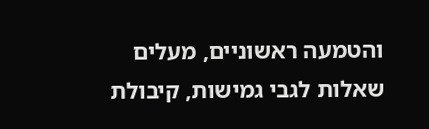והטמעה ראשוניים, מעלים שאלות לגבי גמישות, קיבולת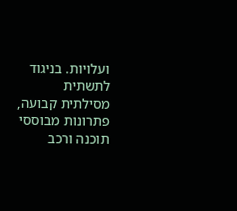ועלויות. בניגוד לתשתית מסילתית קבועה, פתרונות מבוססי תוכנה ורכב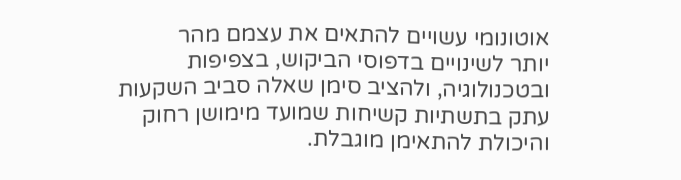אוטונומי עשויים להתאים את עצמם מהר
יותר לשינויים בדפוסי הביקוש, בצפיפות ובטכנולוגיה, ולהציב סימן שאלה סביב השקעות עתק בתשתיות קשיחות שמועד מימושן רחוק והיכולת להתאימן מוגבלת.